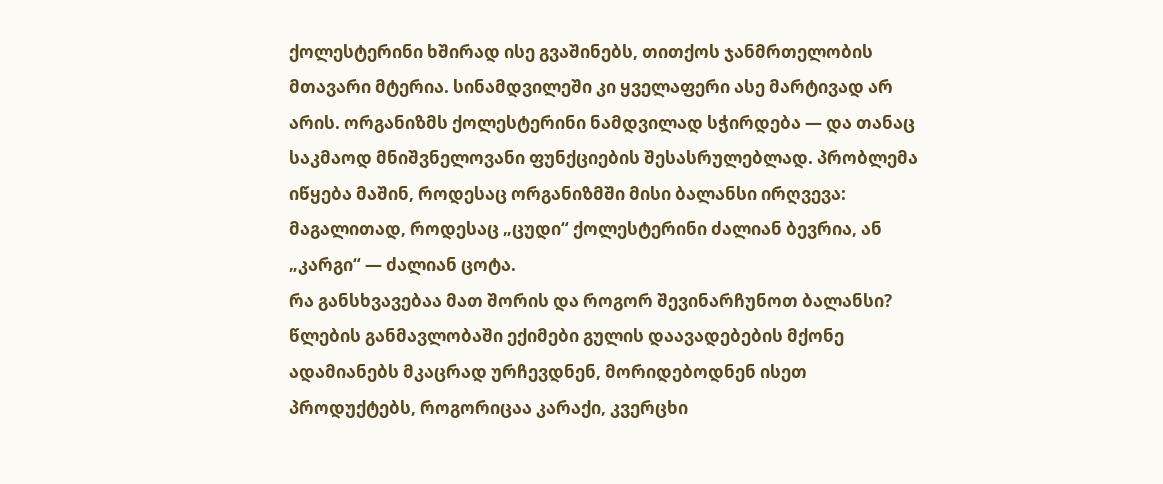ქოლესტერინი ხშირად ისე გვაშინებს, თითქოს ჯანმრთელობის მთავარი მტერია. სინამდვილეში კი ყველაფერი ასე მარტივად არ არის. ორგანიზმს ქოლესტერინი ნამდვილად სჭირდება — და თანაც საკმაოდ მნიშვნელოვანი ფუნქციების შესასრულებლად. პრობლემა იწყება მაშინ, როდესაც ორგანიზმში მისი ბალანსი ირღვევა: მაგალითად, როდესაც „ცუდი“ ქოლესტერინი ძალიან ბევრია, ან „კარგი“ — ძალიან ცოტა.
რა განსხვავებაა მათ შორის და როგორ შევინარჩუნოთ ბალანსი?
წლების განმავლობაში ექიმები გულის დაავადებების მქონე ადამიანებს მკაცრად ურჩევდნენ, მორიდებოდნენ ისეთ პროდუქტებს, როგორიცაა კარაქი, კვერცხი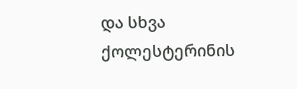და სხვა ქოლესტერინის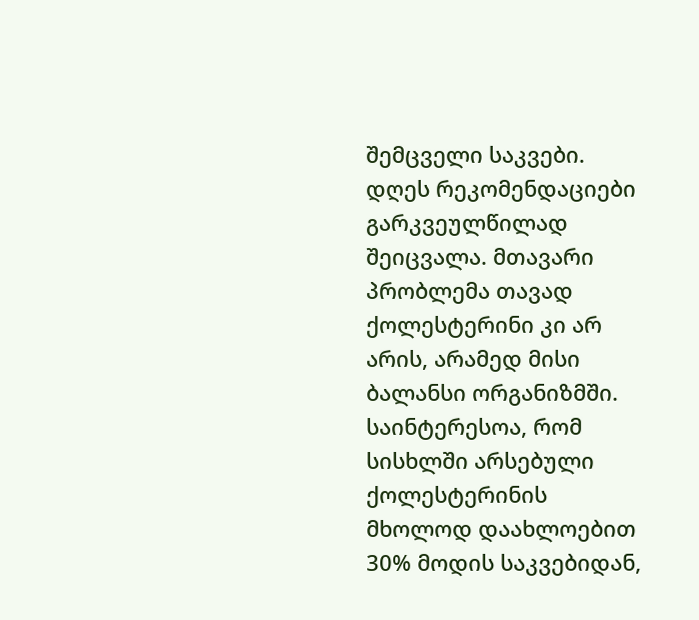შემცველი საკვები.
დღეს რეკომენდაციები გარკვეულწილად შეიცვალა. მთავარი პრობლემა თავად ქოლესტერინი კი არ არის, არამედ მისი ბალანსი ორგანიზმში.
საინტერესოა, რომ სისხლში არსებული ქოლესტერინის მხოლოდ დაახლოებით 30% მოდის საკვებიდან,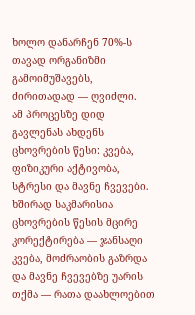ხოლო დანარჩენ 70%-ს თავად ორგანიზმი გამოიმუშავებს, ძირითადად — ღვიძლი.
ამ პროცესზე დიდ გავლენას ახდენს ცხოვრების წესი: კვება, ფიზიკური აქტივობა, სტრესი და მავნე ჩვევები.
ხშირად საკმარისია ცხოვრების წესის მცირე კორექტირება — ჯანსაღი კვება, მოძრაობის გაზრდა და მავნე ჩვევებზე უარის თქმა — რათა დაახლოებით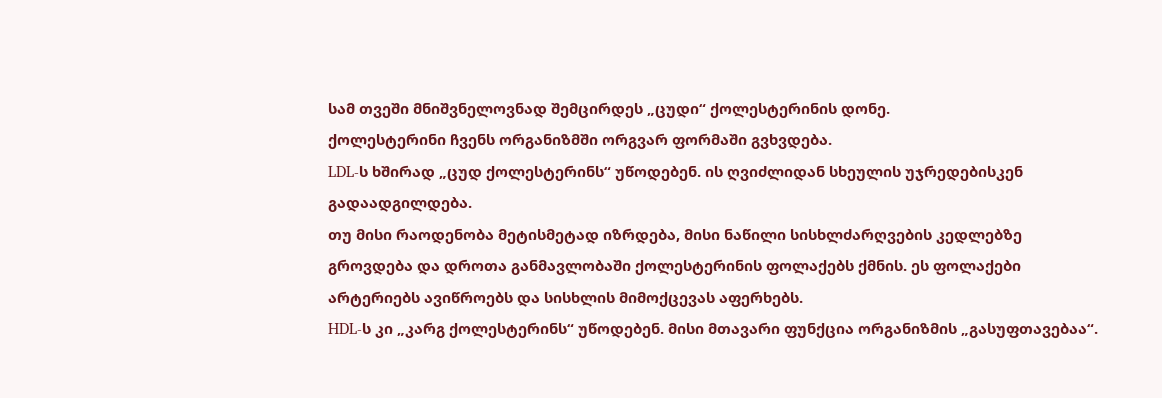სამ თვეში მნიშვნელოვნად შემცირდეს „ცუდი“ ქოლესტერინის დონე.
ქოლესტერინი ჩვენს ორგანიზმში ორგვარ ფორმაში გვხვდება.
LDL-ს ხშირად „ცუდ ქოლესტერინს“ უწოდებენ. ის ღვიძლიდან სხეულის უჯრედებისკენ გადაადგილდება.
თუ მისი რაოდენობა მეტისმეტად იზრდება, მისი ნაწილი სისხლძარღვების კედლებზე გროვდება და დროთა განმავლობაში ქოლესტერინის ფოლაქებს ქმნის. ეს ფოლაქები არტერიებს ავიწროებს და სისხლის მიმოქცევას აფერხებს.
HDL-ს კი „კარგ ქოლესტერინს“ უწოდებენ. მისი მთავარი ფუნქცია ორგანიზმის „გასუფთავებაა“.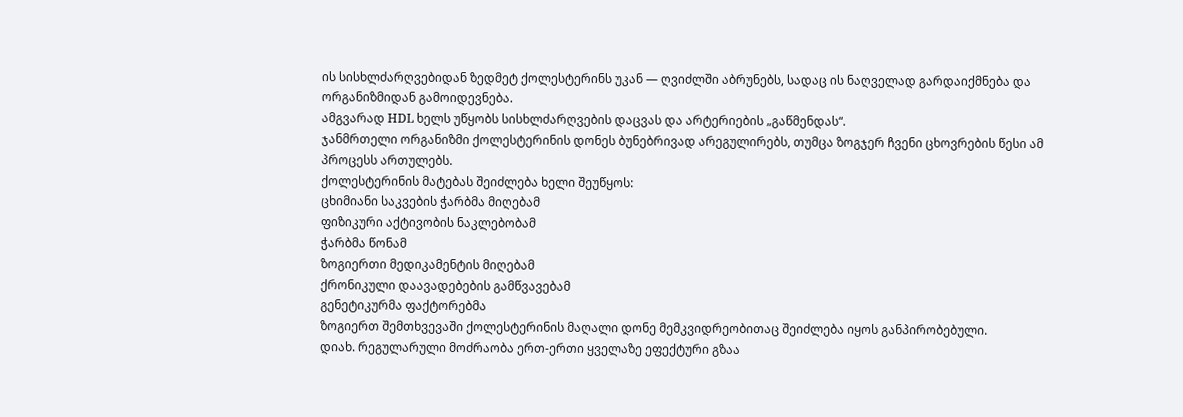ის სისხლძარღვებიდან ზედმეტ ქოლესტერინს უკან — ღვიძლში აბრუნებს, სადაც ის ნაღველად გარდაიქმნება და ორგანიზმიდან გამოიდევნება.
ამგვარად HDL ხელს უწყობს სისხლძარღვების დაცვას და არტერიების „გაწმენდას“.
ჯანმრთელი ორგანიზმი ქოლესტერინის დონეს ბუნებრივად არეგულირებს, თუმცა ზოგჯერ ჩვენი ცხოვრების წესი ამ პროცესს ართულებს.
ქოლესტერინის მატებას შეიძლება ხელი შეუწყოს:
ცხიმიანი საკვების ჭარბმა მიღებამ
ფიზიკური აქტივობის ნაკლებობამ
ჭარბმა წონამ
ზოგიერთი მედიკამენტის მიღებამ
ქრონიკული დაავადებების გამწვავებამ
გენეტიკურმა ფაქტორებმა
ზოგიერთ შემთხვევაში ქოლესტერინის მაღალი დონე მემკვიდრეობითაც შეიძლება იყოს განპირობებული.
დიახ. რეგულარული მოძრაობა ერთ-ერთი ყველაზე ეფექტური გზაა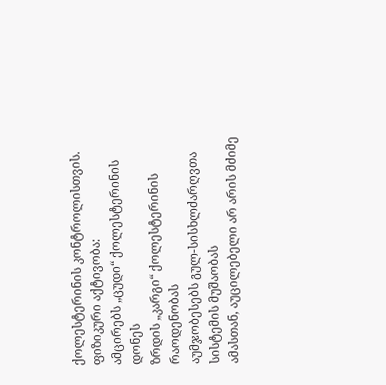ქოლესტერინის კონტროლისთვის.
ფიზიკური აქტივობა:
ამცირებს „ცუდი“ ქოლესტერინის დონეს
ზრდის „კარგი“ ქოლესტერინის რაოდენობას
აუმჯობესებს გულ-სისხლძარღვთა სისტემის მუშაობას
ამასთან, აუცილებელი არ არის მძიმე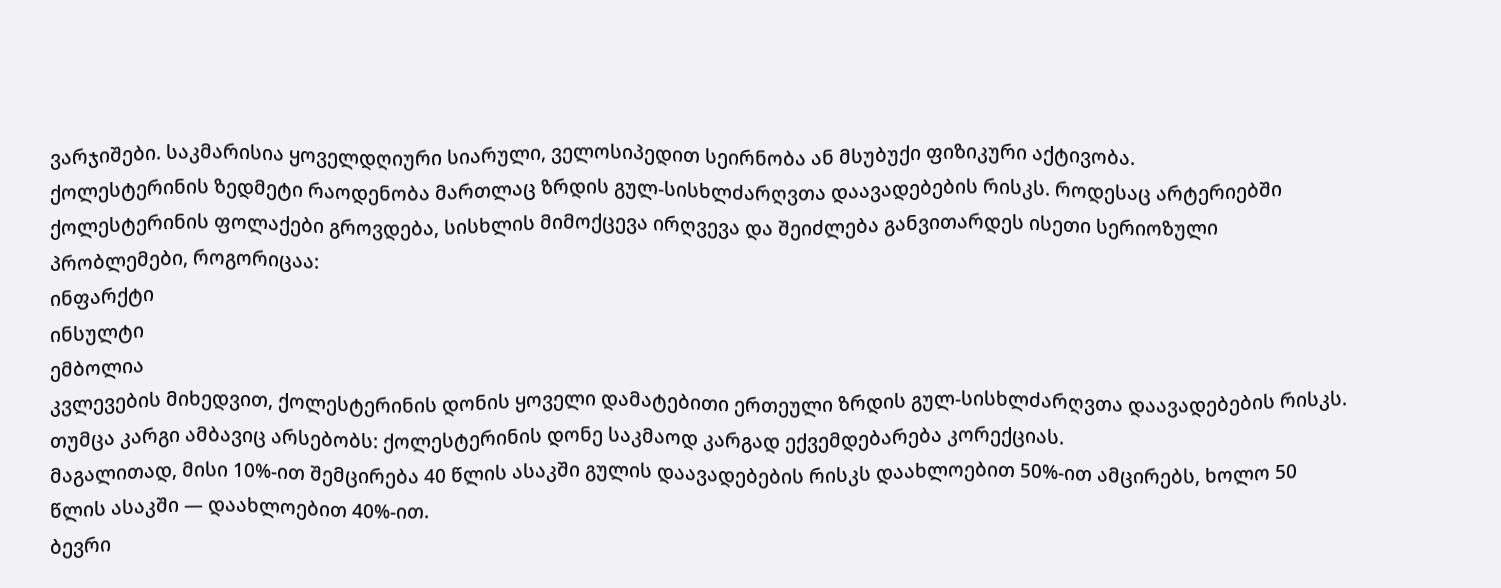ვარჯიშები. საკმარისია ყოველდღიური სიარული, ველოსიპედით სეირნობა ან მსუბუქი ფიზიკური აქტივობა.
ქოლესტერინის ზედმეტი რაოდენობა მართლაც ზრდის გულ-სისხლძარღვთა დაავადებების რისკს. როდესაც არტერიებში ქოლესტერინის ფოლაქები გროვდება, სისხლის მიმოქცევა ირღვევა და შეიძლება განვითარდეს ისეთი სერიოზული პრობლემები, როგორიცაა:
ინფარქტი
ინსულტი
ემბოლია
კვლევების მიხედვით, ქოლესტერინის დონის ყოველი დამატებითი ერთეული ზრდის გულ-სისხლძარღვთა დაავადებების რისკს.
თუმცა კარგი ამბავიც არსებობს: ქოლესტერინის დონე საკმაოდ კარგად ექვემდებარება კორექციას.
მაგალითად, მისი 10%-ით შემცირება 40 წლის ასაკში გულის დაავადებების რისკს დაახლოებით 50%-ით ამცირებს, ხოლო 50 წლის ასაკში — დაახლოებით 40%-ით.
ბევრი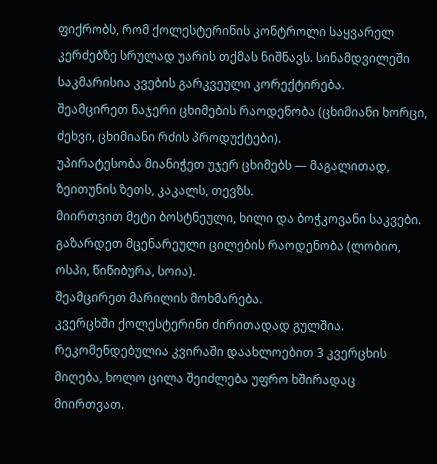ფიქრობს, რომ ქოლესტერინის კონტროლი საყვარელ კერძებზე სრულად უარის თქმას ნიშნავს. სინამდვილეში საკმარისია კვების გარკვეული კორექტირება.
შეამცირეთ ნაჯერი ცხიმების რაოდენობა (ცხიმიანი ხორცი, ძეხვი, ცხიმიანი რძის პროდუქტები).
უპირატესობა მიანიჭეთ უჯერ ცხიმებს — მაგალითად, ზეითუნის ზეთს, კაკალს, თევზს.
მიირთვით მეტი ბოსტნეული, ხილი და ბოჭკოვანი საკვები.
გაზარდეთ მცენარეული ცილების რაოდენობა (ლობიო, ოსპი, წიწიბურა, სოია).
შეამცირეთ მარილის მოხმარება.
კვერცხში ქოლესტერინი ძირითადად გულშია. რეკომენდებულია კვირაში დაახლოებით 3 კვერცხის მიღება, ხოლო ცილა შეიძლება უფრო ხშირადაც მიირთვათ.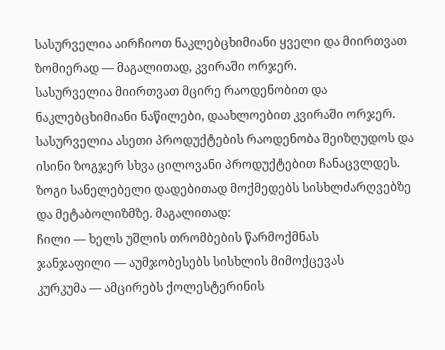სასურველია აირჩიოთ ნაკლებცხიმიანი ყველი და მიირთვათ ზომიერად — მაგალითად, კვირაში ორჯერ.
სასურველია მიირთვათ მცირე რაოდენობით და ნაკლებცხიმიანი ნაწილები, დაახლოებით კვირაში ორჯერ.
სასურველია ასეთი პროდუქტების რაოდენობა შეიზღუდოს და ისინი ზოგჯერ სხვა ცილოვანი პროდუქტებით ჩანაცვლდეს.
ზოგი სანელებელი დადებითად მოქმედებს სისხლძარღვებზე და მეტაბოლიზმზე. მაგალითად:
ჩილი — ხელს უშლის თრომბების წარმოქმნას
ჯანჯაფილი — აუმჯობესებს სისხლის მიმოქცევას
კურკუმა — ამცირებს ქოლესტერინის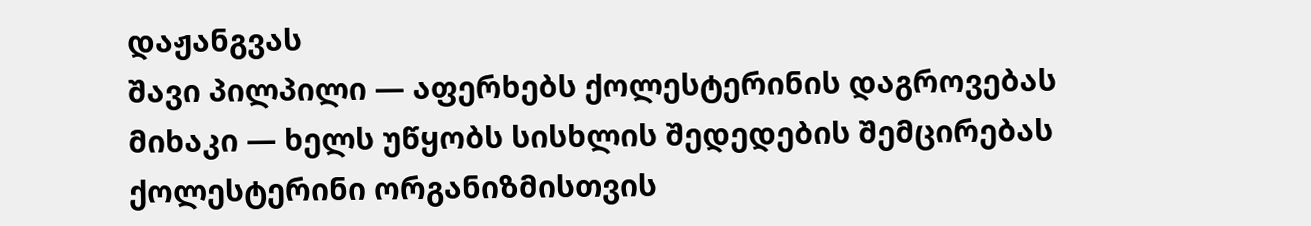დაჟანგვას
შავი პილპილი — აფერხებს ქოლესტერინის დაგროვებას
მიხაკი — ხელს უწყობს სისხლის შედედების შემცირებას
ქოლესტერინი ორგანიზმისთვის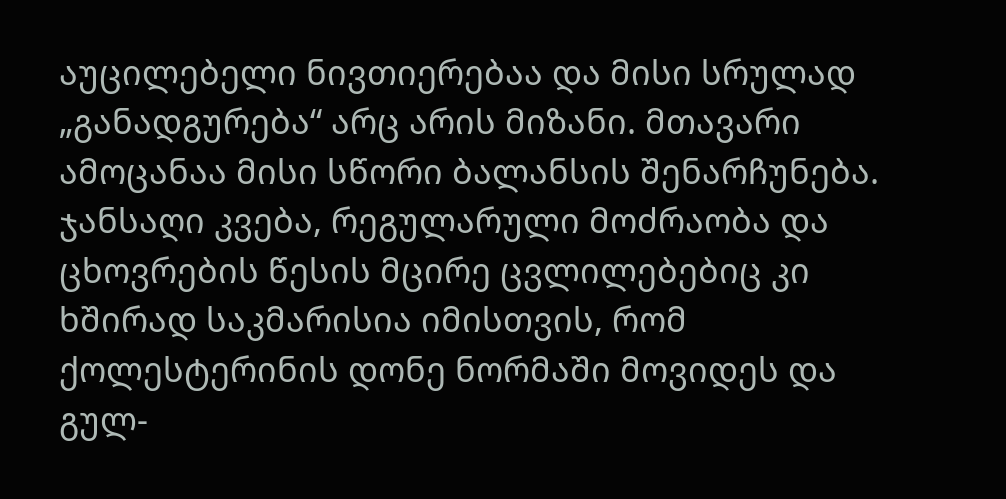აუცილებელი ნივთიერებაა და მისი სრულად „განადგურება“ არც არის მიზანი. მთავარი ამოცანაა მისი სწორი ბალანსის შენარჩუნება.
ჯანსაღი კვება, რეგულარული მოძრაობა და ცხოვრების წესის მცირე ცვლილებებიც კი ხშირად საკმარისია იმისთვის, რომ ქოლესტერინის დონე ნორმაში მოვიდეს და გულ-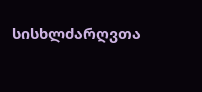სისხლძარღვთა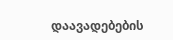დაავადებების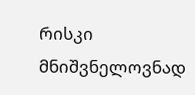რისკი მნიშვნელოვნად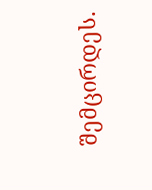შემცირდეს.